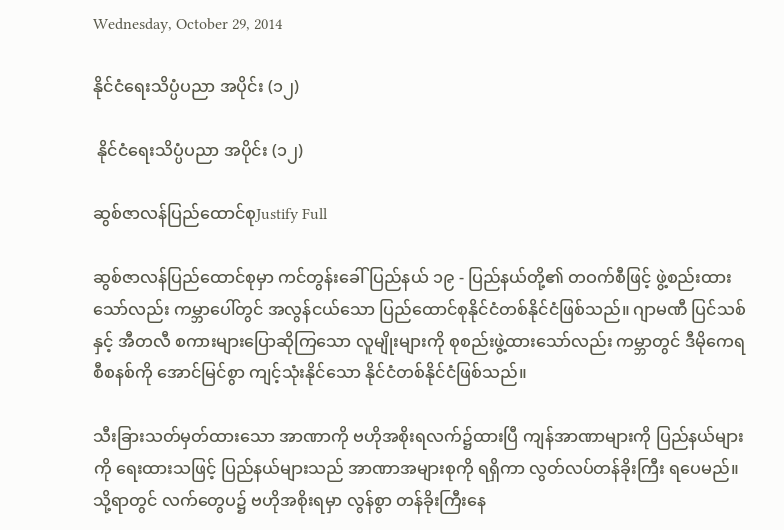Wednesday, October 29, 2014

နိုင်ငံရေးသိပ္ပံပညာ အပိုင်း (၁၂)

 နိုင်ငံရေးသိပ္ပံပညာ အပိုင်း (၁၂)

ဆွစ်ဇာလန်ပြည်ထောင်စုJustify Full

ဆွစ်ဇာလန်ပြည်ထောင်စုမှာ ကင်တွန်းခေါ် ပြည်နယ် ၁၉ - ပြည်နယ်တို့၏ တဝက်စီဖြင့် ဖွဲ့စည်းထားသော်လည်း ကမ္ဘာပေါ်တွင် အလွန်ငယ်သော ပြည်ထောင်စုနိုင်ငံတစ်နိုင်ငံဖြစ်သည်။ ဂျာမဏီ ပြင်သစ်နှင့် အီတလီ စကားများပြောဆိုကြသော လူမျိုးများကို စုစည်းဖွဲ့ထားသော်လည်း ကမ္ဘာတွင် ဒီမိုကေရစီစနစ်ကို အောင်မြင်စွာ ကျင့်သုံးနိုင်သော နိုင်ငံတစ်နိုင်ငံဖြစ်သည်။

သီးခြားသတ်မှတ်ထားသော အာဏာကို ဗဟိုအစိုးရလက်၌ထားပြီ ကျန်အာဏာများကို ပြည်နယ်များကို ရေးထားသဖြင့် ပြည်နယ်များသည် အာဏာအများစုကို ရရှိကာ လွတ်လပ်တန်ခိုးကြီး ရပေမည်။ သို့ရာတွင် လက်တွေပ၌ ဗဟိုအစိုးရမှာ လွန်စွာ တန်ခိုးကြီးနေ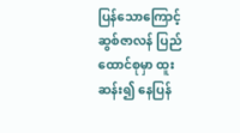ပြန်သောကြောင့် ဆွစ်ဇာလန် ပြည်ထောင်စုမှာ ထူးဆန်း၍ နေပြန်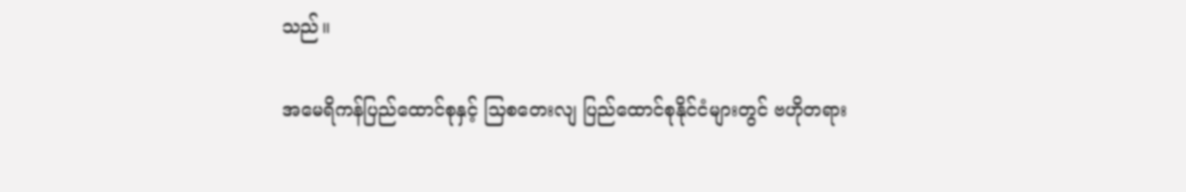သည်။

အမေရိကန်ပြည်ထောင်စုနှင့် သြစတေးလျ ပြည်ထောင်စုနိုင်ငံများတွင် ဗဟိုတရား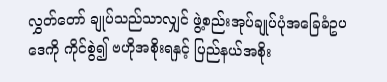လွှတ်တော် ချုပ်သည်သာလျှင် ဖွဲ့စည်းအုပ်ချုပ်ပုံအခြေခံဥပဒေကို ကိုင်စွဲ၍ ဗဟိုအစိုးရနှင့် ပြည်နယ်အစိုး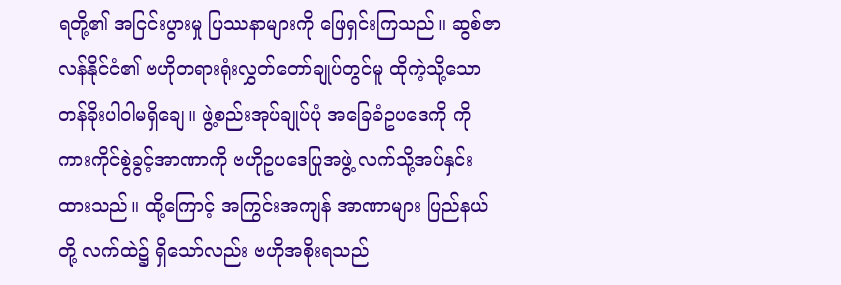ရတို့၏ အငြင်းပွားမှု ပြဿနာများကို ဖြေရှင်းကြသည်။ ဆွစ်ဇာလန်နိုင်ငံ၏ ဗဟိုတရားရုံးလွှတ်တော်ချုပ်တွင်မူ ထိုကဲ့သို့သော တန်ခိုးပါဝါမရှိချေ။ ဖွဲ့စည်းအုပ်ချုပ်ပုံ အခြေခံဥပဒေကို ကိုကားကိုင်စွဲခွင့်အာဏာကို ဗဟိုဥပဒေပြုအဖွဲ့ လက်သို့အပ်နှင်း ထားသည်။ ထို့ကြောင့် အကြွင်းအကျန် အာဏာများ ပြည်နယ်တို့ လက်ထဲ၌ ရှိသော်လည်း ဗဟိုအစိုးရသည်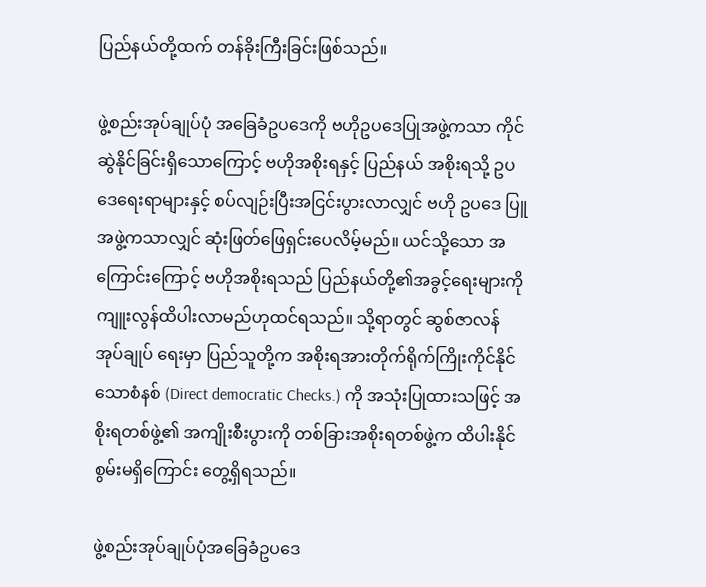ပြည်နယ်တို့ထက် တန်ခိုးကြီးခြင်းဖြစ်သည်။

ဖွဲ့စည်းအုပ်ချုပ်ပုံ အခြေခံဥပဒေကို ဗဟိုဥပဒေပြုအဖွဲ့ကသာ ကိုင်ဆွဲနိုင်ခြင်းရှိသောကြောင့် ဗဟိုအစိုးရနှင့် ပြည်နယ် အစိုးရသို့ ဥပဒေရေးရာများနှင့် စပ်လျဉ်းပြီးအငြင်းပွားလာလျှင် ဗဟို ဥပဒေ ပြူအဖွဲ့ကသာလျှင် ဆုံးဖြတ်ဖြေရှင်းပေလိမ့်မည်။ ယင်သို့သော အကြောင်းကြောင့် ဗဟိုအစိုးရသည် ပြည်နယ်တို့၏အခွင့်ရေးများကို ကျူးလွန်ထိပါးလာမည်ဟုထင်ရသည်။ သို့ရာတွင် ဆွစ်ဇာလန် အုပ်ချုပ် ရေးမှာ ပြည်သူတို့က အစိုးရအားတိုက်ရိုက်ကြိုးကိုင်နိုင်သောစံနစ် (Direct democratic Checks.) ကို အသုံးပြုထားသဖြင့် အစိုးရတစ်ဖွဲ့၏ အကျိုးစီးပွားကို တစ်ခြားအစိုးရတစ်ဖွဲ့က ထိပါးနိုင်စွမ်းမရှိကြောင်း တွေ့ရှိရသည်။

ဖွဲ့စည်းအုပ်ချုပ်ပုံအခြေခံဥပဒေ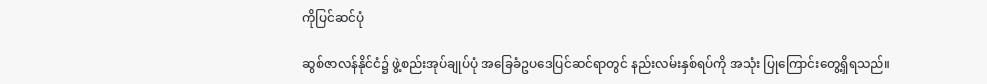ကိုပြင်ဆင်ပုံ

ဆွစ်ဇာလန်နိုင်ငံ၌ ဖွဲ့စည်းအုပ်ချုပ်ပုံ အခြေခံဥပဒေပြင်ဆင်ရာတွင် နည်းလမ်းနှစ်ရပ်ကို အသုံး ပြုကြောင်းတွေ့ရှိရသည်။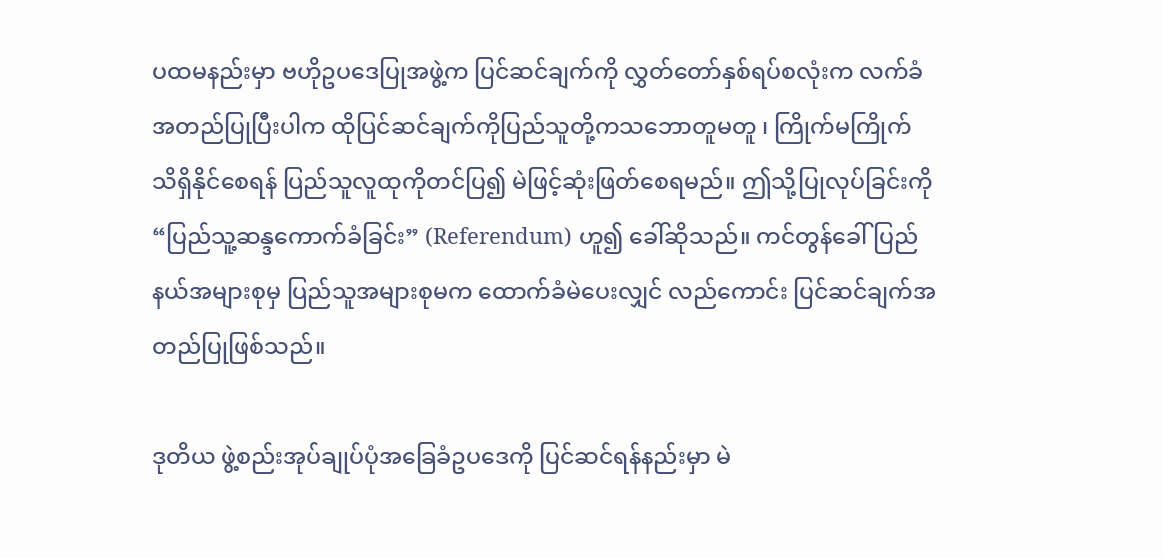ပထမနည်းမှာ ဗဟိုဥပဒေပြုအဖွဲ့က ပြင်ဆင်ချက်ကို လွှတ်တော်နှစ်ရပ်စလုံးက လက်ခံအတည်ပြုပြီးပါက ထိုပြင်ဆင်ချက်ကိုပြည်သူတို့ကသဘောတူမတူ ၊ ကြိုက်မကြိုက် သိရှိနိုင်စေရန် ပြည်သူလူထုကိုတင်ပြ၍ မဲဖြင့်ဆုံးဖြတ်စေရမည်။ ဤသို့ပြုလုပ်ခြင်းကို “ပြည်သူ့ဆန္ဒကောက်ခံခြင်း” (Referendum) ဟူ၍ ခေါ်ဆိုသည်။ ကင်တွန်ခေါ် ပြည်နယ်အများစုမှ ပြည်သူအများစုမက ထောက်ခံမဲပေးလျှင် လည်ကောင်း ပြင်ဆင်ချက်အတည်ပြုဖြစ်သည်။

ဒုတိယ ဖွဲ့စည်းအုပ်ချုပ်ပုံအခြေခံဥပဒေကို ပြင်ဆင်ရန်နည်းမှာ မဲ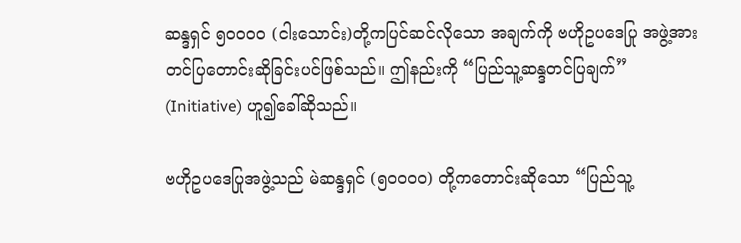ဆန္ဒရှင် ၅၀၀၀၀ (ငါးသောင်း)တို့ကပြင်ဆင်လိုသော အချက်ကို ဗဟိုဥပဒေပြု အဖွဲ့အားတင်ပြတောင်းဆိုခြင်းပင်ဖြစ်သည်။ ဤနည်းကို “ပြည်သူ့ဆန္ဒတင်ပြချက်” (Initiative) ဟူ၍ခေါ်ဆိုသည်။

ဗဟိုဥပဒေပြုအဖွဲ့သည် မဲဆန္ဒရှင် (၅၀၀၀၀) တို့ကတောင်းဆိုသော “ပြည်သူ့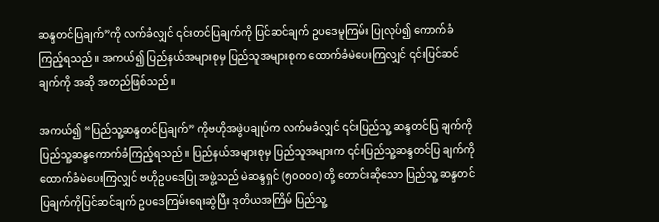ဆန္ဒတင်ပြချက်”ကို လက်ခံလျှင် ၎င်းတင်ပြချက်ကို ပြင်ဆင်ချက် ဥပဒေမူကြမ်း ပြုလုပ်၍ ကောက်ခံကြည့်ရသည်။ အကယ်၍ ပြည်နယ်အများစုမှ ပြည်သူအများစုက ထောက်ခံမဲပေးကြလျှင် ၎င်းပြင်ဆင်ချက်ကို အဆို အတည်ဖြစ်သည်။

အကယ်၍ “ပြည်သူ့ဆန္ဒတင်ပြချက်” ကိုဗဟိုအဖွဲပချုပ်က လက်မခံလျှင် ၎င်းပြည်သူ့ ဆန္ဒတင်ပြ ချက်ကို ပြည်သူ့ဆန္ဒကောက်ခံကြည့်ရသည်။ ပြည်နယ်အများစုမှ ပြည်သူအများက ၎င်းပြည်သူ့ဆန္ဒတင်ပြ ချက်ကို ထောက်ခံမဲပေးကြလျှင် ဗဟိုဥပဒေပြု အဖွဲ့သည် မဲဆန္ဒရှင် (၅၀၀၀၀) တို့ တောင်းဆိုသော ပြည်သူ့ ဆန္ဒတင်ပြချက်ကိုပြင်ဆင်ချက် ဥပဒေကြမ်းရေးဆွဲပြီး ဒုတိယအကြိမ် ပြည်သူ့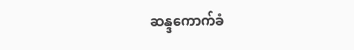ဆန္ဒကောက်ခံ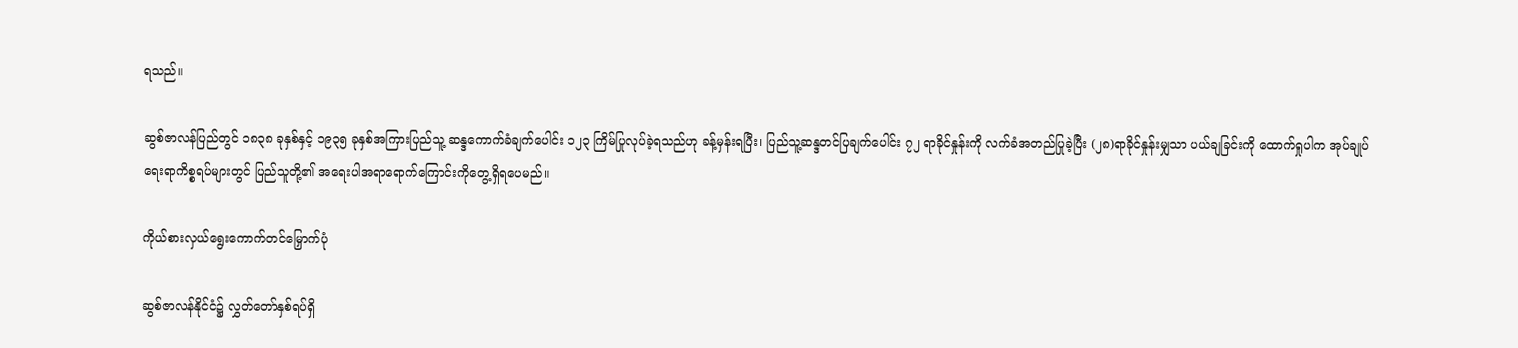ရသည်။

ဆွစ်ဇာလန်ပြည်တွင် ၁၈၃၈ ခုနှစ်နှင့် ၁၉၃၅ ခုနှစ်အကြားပြည်သူ့ ဆန္ဒကောက်ခံချက်ပေါင်း ၁၂၃ ကြိမ်ပြုလုပ်ခဲ့ရသည်ဟု ခန့်မှန်းရပြီး၊ ပြည်သူ့ဆန္ဒတင်ပြချက်ပေါင်း ၇၂ ရာခိုင်နှုန်းကို လက်ခံအတည်ပြုခဲ့ပြီး (၂၈)ရာခိုင်နှုန်းမျှသာ ပယ်ချခြင်းကို ထောက်ရှုပါက အုပ်ချုပ်ရေးရာကိစ္စရပ်များတွင် ပြည်သူတို့၏ အရေးပါအရာရောက်ကြောင်းကိုတွေ့ရှိရပေမည်။

ကိုယ်စားလှယ်ရွေးကောက်တင်မြှောက်ပုံ

ဆွစ်ဇာလန်နိုင်ငံ၌ လွှတ်တော်နှစ်ရပ်ရှိ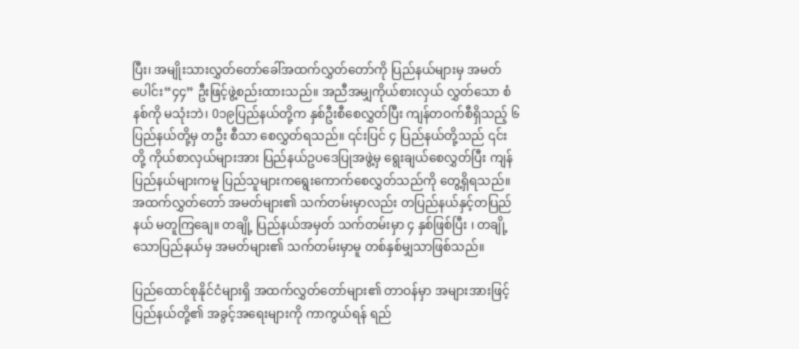ပြီး၊ အမျိုးသားလွှတ်တော်ခေါ်အထက်လွှတ်တော်ကို ပြည်နယ်များမှ အမတ်ပေါင်း“၄၄” ဦးဖြင့်ဖွဲ့စည်းထားသည်။ အညီအမျှကိုယ်စားလှယ် လွှတ်သော စံနစ်ကို မသုံးဘဲ၊ 0၁၉ပြည်နယ်တို့က နှစ်ဦးစီစေလွှတ်ပြီး ကျန်တဝက်စီရှိသည့် ၆ ပြည်နယ်တို့မှ တဦး စီသာ စေလွှတ်ရသည်။ ၎င်းပြင် ၄ ပြည်နယ်တို့သည် ၎င်းတို့ ကိုယ်စာလှယ်များအား ပြည်နယ်ဥပဒေပြုအဖွဲ့မှ ရွေးချယ်စေလွှတ်ပြီး ကျန်ပြည်နယ်များကမူ ပြည်သူများကရွေးကောက်စေလွှတ်သည်ကို တွေ့ရှိရသည်။ အထက်လွှတ်တော် အမတ်များ၏ သက်တမ်းမှာလည်း တပြည်နယ်နှင့်တပြည်နယ် မတူကြချေ။ တချို့ ပြည်နယ်အမှတ် သက်တမ်းမှာ ၄ နှစ်ဖြစ်ပြီး ၊ တချို့သောပြည်နယ်မှ အမတ်များ၏ သက်တမ်းမှာမူ တစ်နှစ်မျှသာဖြစ်သည်။

ပြည်ထောင်စုနိုင်ငံများရှိ အထက်လွှတ်တော်များ၏ တာဝန်မှာ အများအားဖြင့် ပြည်နယ်တို့၏ အခွင့်အရေးများကို ကာကွယ်ရန် ရည်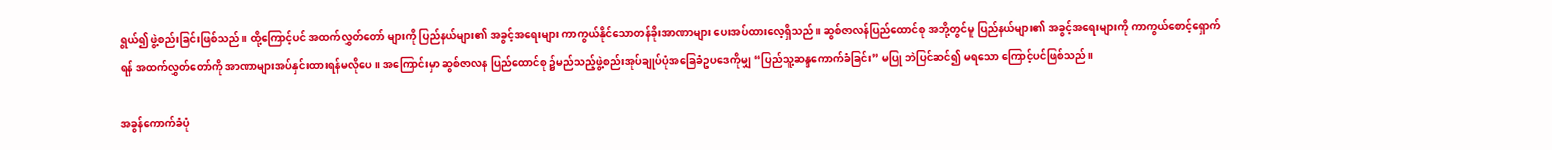ရွယ်၍ ဖွဲ့စည်းခြင်းဖြစ်သည်။ ထို့ကြောင့်ပင် အထက်လွှတ်တော် များကို ပြည်နယ်များ၏ အခွင့်အရေးများ ကာကွယ်နိုင်သောတန်ခိုးအာဏာများ ပေးအပ်ထားလေ့ရှိသည်။ ဆွစ်ဇာလန်ပြည်ထောင်စု အဘို့တွင်မူ ပြည်နယ်များ၏ အခွင့်အရေးများကို ကာကွယ်စောင့်ရှောက်ရန် အထက်လွှတ်တော်ကို အာဏာများအပ်နှင်းထားရန်မလိုပေ။ အကြောင်းမှာ ဆွစ်ဇာလန ပြည်ထောင်စု ၌မည်သည့်ဖွဲ့စည်းအုပ်ချုပ်ပုံအခြေခံဥပဒေကိုမျှ “ပြည်သူ့ဆန္ဒကောက်ခံခြင်း” မပြု ဘဲပြင်ဆင်၍ မရသော ကြောင့်ပင်ဖြစ်သည်။

အခွန်ကောက်ခံပုံ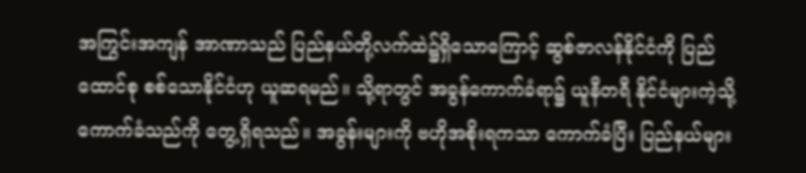အကြွင်းအကျန် အာဏာသည် ပြည်နယ်တို့လက်ထဲ၌ရှိသောကြောင့် ဆွစ်ဇာလန်နိုင်ငံကို ပြည်ထောင်စု စစ်သောနိုင်ငံဟု ယူဆရမည်။ သို့ရာတွင် အခွန်ကောက်ခံရာ၌ ယူနီတရီ နိုင်ငံများကဲ့သို့ ကောက်ခံသည်ကို တွေ့ရှိရသည်။ အခွန်းများကို ဗဟိုအစိုးရကသာ ကောက်ခံပြီး ပြည်နယ်များ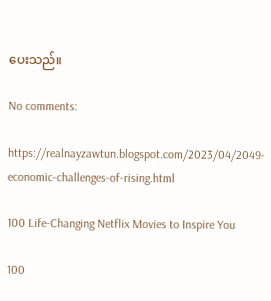ပေးသည်။

No comments:

https://realnayzawtun.blogspot.com/2023/04/2049-economic-challenges-of-rising.html

100 Life-Changing Netflix Movies to Inspire You

100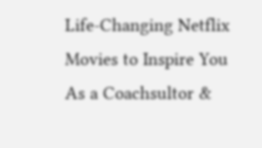Life-Changing Netflix Movies to Inspire You As a Coachsultor &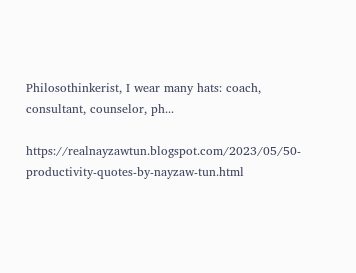Philosothinkerist, I wear many hats: coach, consultant, counselor, ph...

https://realnayzawtun.blogspot.com/2023/05/50-productivity-quotes-by-nayzaw-tun.html